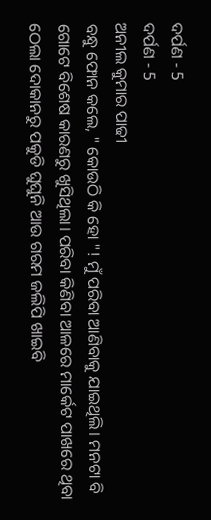ଦର୍ପଣ - 5
ଦର୍ପଣ - 5
ଅନୀଲ କୁମାର ପାଢୀ
ବନ୍ଧୁ ଫୋନ କଲେ, " କୋଉଠି କି ହୋ "! ମୁଁ ପରିବା ଆଣିବାକୁ ଯାଇଥିଲି। ମନଟା ବି ଗୋଟେ ବିଶେଷ କାରଣରୁ ଖୁସିଥିଲା। ପରିବା କିଣିବା ଆଳରେ ମାର୍କେଟ ପାଖରେ ଥିବା ଠେଲା ଦୋକାନରୁ ପକୁଡି ଘୁଘୁନି ଆଉ ଗରମ ଜଲିପି ଖାଇବି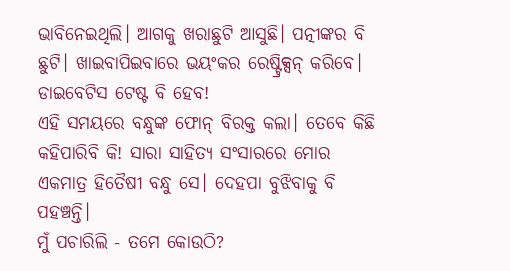ଭାବିନେଇଥିଲି। ଆଗକୁ ଖରାଛୁଟି ଆସୁଛି। ପତ୍ନୀଙ୍କର ବି ଛୁଟି। ଖାଇବାପିଇବାରେ ଭୟଂକର ରେଷ୍ଟ୍ରିକ୍ସନ୍ କରିବେ। ଡାଇବେଟିସ ଟେଷ୍ଟ ବି ହେବ!
ଏହି ସମୟରେ ବନ୍ଧୁଙ୍କ ଫୋନ୍ ବିରକ୍ତ କଲା। ତେବେ କିଛି କହିପାରିବି କି! ସାରା ସାହିତ୍ୟ ସଂସାରରେ ମୋର ଏକମାତ୍ର ହିତୈଷୀ ବନ୍ଧୁ ସେ। ଦେହପା ବୁଝିବାକୁ ବି ପହଞ୍ଚନ୍ତି।
ମୁଁ ପଚାରିଲି - ତମେ କୋଉଠି?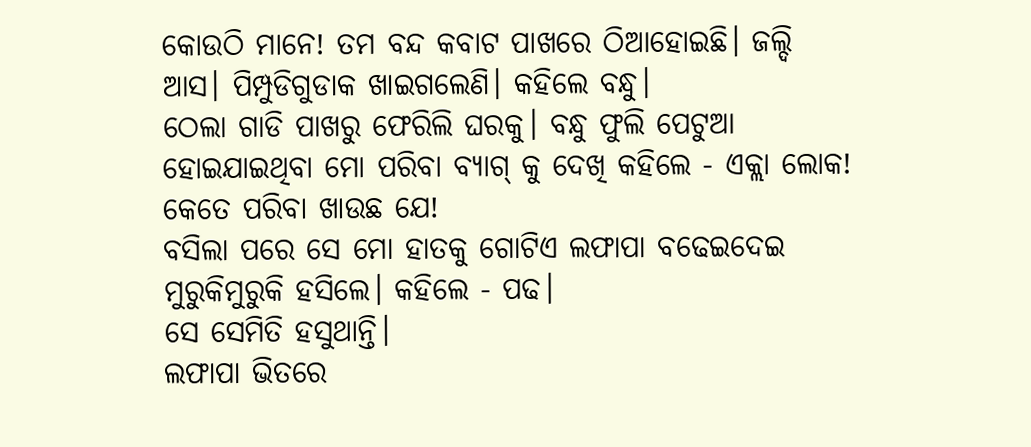କୋଉଠି ମାନେ! ତମ ବନ୍ଦ କବାଟ ପାଖରେ ଠିଆହୋଇଛି। ଜଲ୍ଦି ଆସ। ପିମ୍ପୁଡିଗୁଡାକ ଖାଇଗଲେଣି। କହିଲେ ବନ୍ଧୁ।
ଠେଲା ଗାଡି ପାଖରୁ ଫେରିଲି ଘରକୁ। ବନ୍ଧୁ ଫୁଲି ପେଟୁଆ ହୋଇଯାଇଥିବା ମୋ ପରିବା ବ୍ୟାଗ୍ କୁ ଦେଖି କହିଲେ - ଏକ୍ଲା ଲୋକ! କେତେ ପରିବା ଖାଉଛ ଯେ!
ବସିଲା ପରେ ସେ ମୋ ହାତକୁ ଗୋଟିଏ ଲଫାପା ବଢେଇଦେଇ ମୁରୁକିମୁରୁକି ହସିଲେ। କହିଲେ - ପଢ।
ସେ ସେମିତି ହସୁଥାନ୍ତି।
ଲଫାପା ଭିତରେ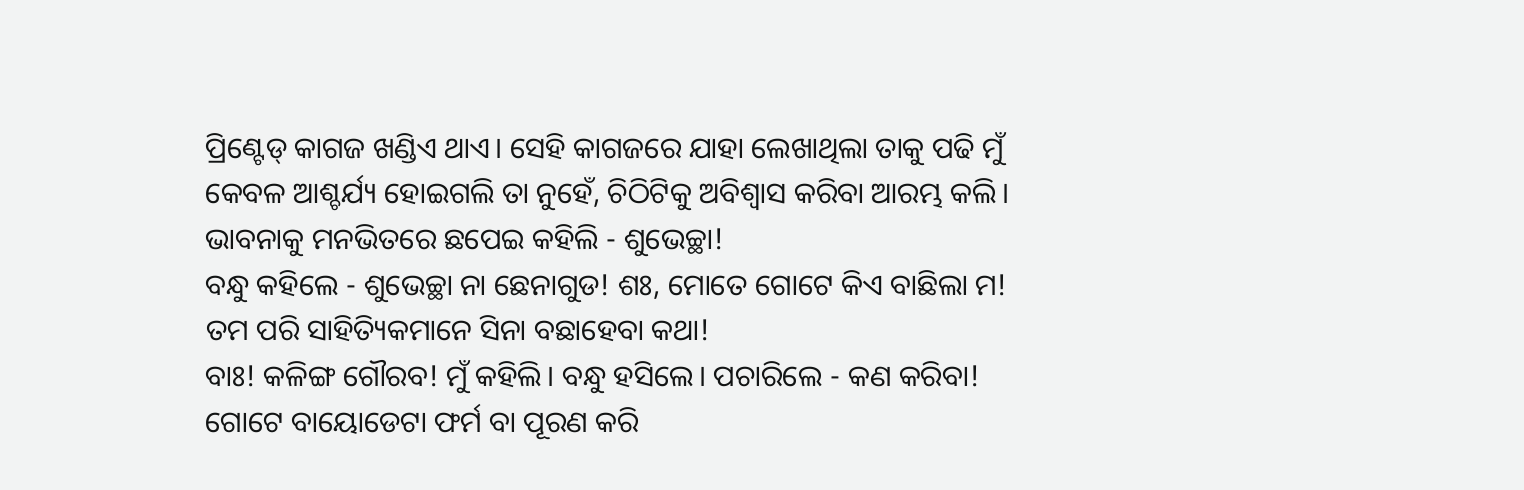ପ୍ରିଣ୍ଟେଡ୍ କାଗଜ ଖଣ୍ଡିଏ ଥାଏ। ସେହି କାଗଜରେ ଯାହା ଲେଖାଥିଲା ତାକୁ ପଢି ମୁଁ କେବଳ ଆଶ୍ଚର୍ଯ୍ୟ ହୋଇଗଲି ତା ନୁହେଁ, ଚିଠିଟିକୁ ଅବିଶ୍ବାସ କରିବା ଆରମ୍ଭ କଲି। ଭାବନାକୁ ମନଭିତରେ ଛପେଇ କହିଲି - ଶୁଭେଚ୍ଛା!
ବନ୍ଧୁ କହିଲେ - ଶୁଭେଚ୍ଛା ନା ଛେନାଗୁଡ! ଶଃ, ମୋତେ ଗୋଟେ କିଏ ବାଛିଲା ମ! ତମ ପରି ସାହିତ୍ୟିକମାନେ ସିନା ବଛାହେବା କଥା!
ବାଃ! କଳିଙ୍ଗ ଗୌରବ! ମୁଁ କହିଲି। ବନ୍ଧୁ ହସିଲେ। ପଚାରିଲେ - କଣ କରିବା! ଗୋଟେ ବାୟୋଡେଟା ଫର୍ମ ବା ପୂରଣ କରି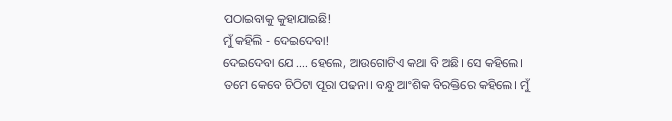ପଠାଇବାକୁ କୁହାଯାଇଛି!
ମୁଁ କହିଲି - ଦେଇଦେବା!
ଦେଇଦେବା ଯେ .... ହେଲେ, ଆଉଗୋଟିଏ କଥା ବି ଅଛି। ସେ କହିଲେ। ତମେ କେବେ ଚିଠିଟା ପୂରା ପଢନା। ବନ୍ଧୁ ଆଂଶିକ ବିରକ୍ତିରେ କହିଲେ। ମୁଁ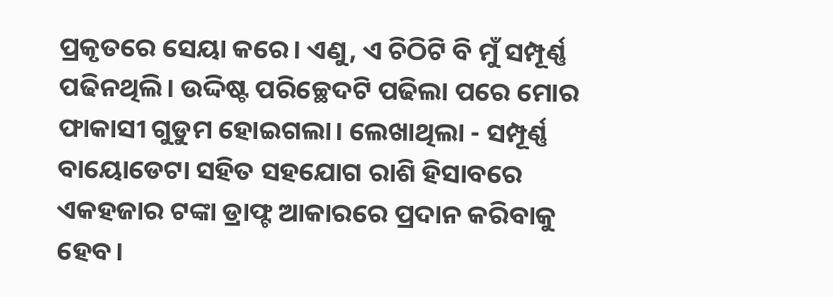ପ୍ରକୃତରେ ସେୟା କରେ। ଏଣୁ, ଏ ଚିଠିଟି ବି ମୁଁ ସମ୍ପୂର୍ଣ୍ଣ ପଢିନଥିଲି। ଉଦ୍ଦିଷ୍ଟ ପରିଚ୍ଛେଦଟି ପଢିଲା ପରେ ମୋର ଫାକାସୀ ଗୁଡୁମ ହୋଇଗଲା। ଲେଖାଥିଲା - ସମ୍ପୂର୍ଣ୍ଣ ବାୟୋଡେଟା ସହିତ ସହଯୋଗ ରାଶି ହିସାବରେ ଏକହଜାର ଟଙ୍କା ଡ୍ରାଫ୍ଟ ଆକାରରେ ପ୍ରଦାନ କରିବାକୁ ହେବ।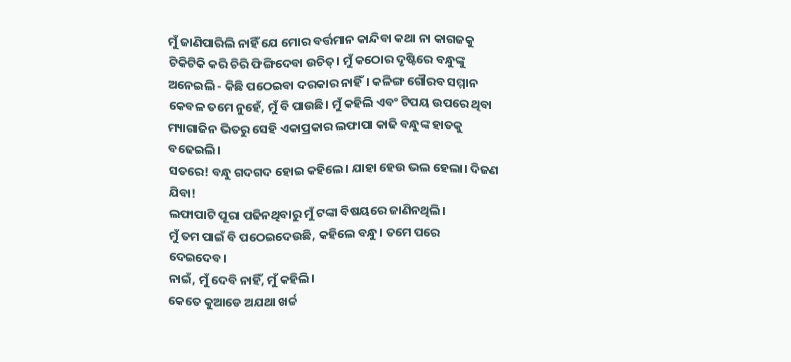ମୁଁ ଜାଣିପାରିଲି ନାହିଁ ଯେ ମୋର ବର୍ତ୍ତମାନ କାନ୍ଦିବା କଥା ନା କାଗଜକୁ ଟିକିଟିକି କରି ଚିରି ଫିଙ୍ଗିଦେବା ଉଚିତ୍। ମୁଁ କଠୋର ଦୃଷ୍ଟିରେ ବନ୍ଧୁଙ୍କୁ ଅନେଇଲି - କିଛି ପଠେଇବା ଦରକାର ନାହିଁ। କଳିଙ୍ଗ ଗୌରବ ସମ୍ମାନ କେବଳ ତମେ ନୁହେଁ, ମୁଁ ବି ପାଉଛି। ମୁଁ କହିଲି ଏବଂ ଟିପୟ ଉପରେ ଥିବା ମ୍ୟାଗାଜିନ ଭିତରୁ ସେହି ଏକାପ୍ରକାର ଲଫାପା କାଢି ବନ୍ଧୁଙ୍କ ହାତକୁ ବଢେଇଲି।
ସତରେ! ବନ୍ଧୁ ଗଦଗଦ ହୋଇ କହିଲେ। ଯାହା ହେଉ ଭଲ ହେଲା। ଦିଜଣ ଯିବା!
ଲଫାପାଟି ପୂରା ପଢିନଥିବାରୁ ମୁଁ ଟଙ୍କା ବିଷୟରେ ଜାଣିନଥିଲି।
ମୁଁ ତମ ପାଇଁ ବି ପଠେଇଦେଉଛି, କହିଲେ ବନ୍ଧୁ। ତମେ ପରେ ଦେଇଦେବ।
ନାଇଁ, ମୁଁ ଦେବି ନାହିଁ, ମୁଁ କହିଲି।
କେତେ କୁଆଡେ ଅଯଥା ଖର୍ଚ୍ଚ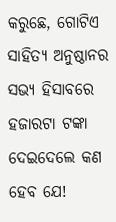କରୁଛେ, ଗୋଟିଏ ସାହିତ୍ୟ ଅନୁଷ୍ଠାନର ସଭ୍ୟ ହିସାବରେ ହଜାରଟା ଟଙ୍କା ଦେଇଦେଲେ କଣ ହେବ ଯେ!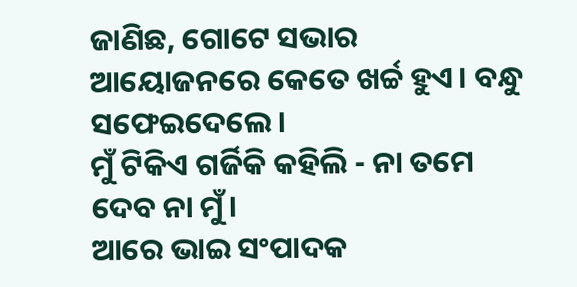ଜାଣିଛ, ଗୋଟେ ସଭାର ଆୟୋଜନରେ କେତେ ଖର୍ଚ୍ଚ ହୁଏ। ବନ୍ଧୁ ସଫେଇଦେଲେ।
ମୁଁ ଟିକିଏ ଗର୍ଜିକି କହିଲି - ନା ତମେ ଦେବ ନା ମୁଁ।
ଆରେ ଭାଇ ସଂପାଦକ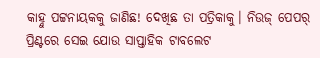କାହ୍ନୁ ପଟ୍ଟନାୟକକୁ ଜାଣିଛ! ଦେଖିଛ ତା ପତ୍ରିକାକୁ। ନିଉଜ୍ ପେପର୍ ପ୍ରିଣ୍ଟରେ ସେଇ ଯୋଉ ସାପ୍ତାହିକ ଟାବଲେଟ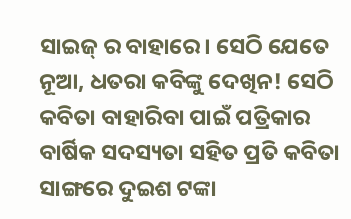ସାଇଜ୍ ର ବାହାରେ। ସେଠି ଯେତେ ନୂଆ, ଧତରା କବିଙ୍କୁ ଦେଖିନ! ସେଠି କବିତା ବାହାରିବା ପାଇଁ ପତ୍ରିକାର ବାର୍ଷିକ ସଦସ୍ୟତା ସହିତ ପ୍ରତି କବିତା ସାଙ୍ଗରେ ଦୁଇଶ ଟଙ୍କା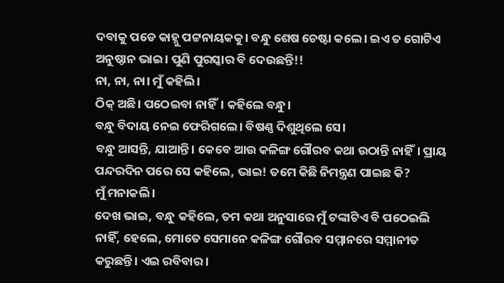ଦବାକୁ ପଡେ କାହ୍ନୁ ପଟ୍ଟନାୟକକୁ। ବନ୍ଧୁ ଶେଷ ଚେଷ୍ଟା କଲେ। ଇଏ ତ ଗୋଟିଏ ଅନୁଷ୍ଠାନ ଭାଇ। ପୁଣି ପୁରସ୍କାର ବି ଦେଉଛନ୍ତି!!
ନା, ନା, ନା। ମୁଁ କହିଲି।
ଠିକ୍ ଅଛି। ପଠେଇବା ନାହିଁ। କହିଲେ ବନ୍ଧୁ।
ବନ୍ଧୁ ବିଦାୟ ନେଇ ଫେରିଗଲେ। ବିଷଣ୍ଣ ଦିଶୁଥିଲେ ସେ।
ବନ୍ଧୁ ଆସନ୍ତି, ଯାଆନ୍ତି। କେବେ ଆଉ କଳିଙ୍ଗ ଗୌରବ କଥା ଉଠାନ୍ତି ନାହିଁ। ପ୍ରାୟ ପନ୍ଦରଦିନ ପରେ ସେ କହିଲେ, ଭାଇ! ତମେ କିଛି ନିମନ୍ତ୍ରଣ ପାଇଛ କି?
ମୁଁ ମନାକଲି।
ଦେଖ ଭାଇ, ବନ୍ଧୁ କହିଲେ, ତମ କଥା ଅନୁସାରେ ମୁଁ ଟଙ୍କାଟିଏ ବି ପଠେଇଲି ନାହିଁ, ହେଲେ, ମୋତେ ସେମାନେ କଳିଙ୍ଗ ଗୌରବ ସମ୍ମାନରେ ସମ୍ମାନୀତ କରୁଛନ୍ତି। ଏଇ ରବିବାର।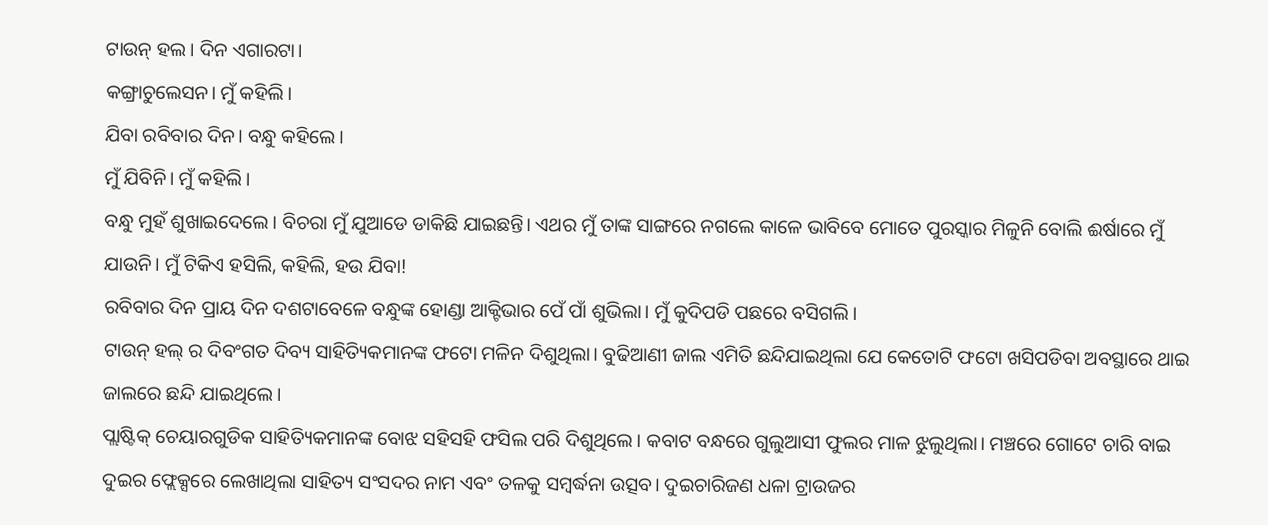ଟାଉନ୍ ହଲ। ଦିନ ଏଗାରଟା।
କଙ୍ଗ୍ରାଚୁଲେସନ। ମୁଁ କହିଲି।
ଯିବା ରବିବାର ଦିନ। ବନ୍ଧୁ କହିଲେ।
ମୁଁ ଯିବିନି। ମୁଁ କହିଲି।
ବନ୍ଧୁ ମୁହଁ ଶୁଖାଇଦେଲେ। ବିଚରା ମୁଁ ଯୁଆଡେ ଡାକିଛି ଯାଇଛନ୍ତି। ଏଥର ମୁଁ ତାଙ୍କ ସାଙ୍ଗରେ ନଗଲେ କାଳେ ଭାବିବେ ମୋତେ ପୁରସ୍କାର ମିଳୁନି ବୋଲି ଈର୍ଷାରେ ମୁଁ ଯାଉନି। ମୁଁ ଟିକିଏ ହସିଲି, କହିଲି, ହଉ ଯିବା!
ରବିବାର ଦିନ ପ୍ରାୟ ଦିନ ଦଶଟାବେଳେ ବନ୍ଧୁଙ୍କ ହୋଣ୍ଡା ଆକ୍ଟିଭାର ପେଁ ପାଁ ଶୁଭିଲା। ମୁଁ କୁଦିପଡି ପଛରେ ବସିଗଲି।
ଟାଉନ୍ ହଲ୍ ର ଦିବଂଗତ ଦିବ୍ୟ ସାହିତ୍ୟିକମାନଙ୍କ ଫଟୋ ମଳିନ ଦିଶୁଥିଲା। ବୁଢିଆଣୀ ଜାଲ ଏମିତି ଛନ୍ଦିଯାଇଥିଲା ଯେ କେତୋଟି ଫଟୋ ଖସିପଡିବା ଅବସ୍ଥାରେ ଥାଇ ଜାଲରେ ଛନ୍ଦି ଯାଇଥିଲେ।
ପ୍ଲାଷ୍ଟିକ୍ ଚେୟାରଗୁଡିକ ସାହିତ୍ୟିକମାନଙ୍କ ବୋଝ ସହିସହି ଫସିଲ ପରି ଦିଶୁଥିଲେ। କବାଟ ବନ୍ଧରେ ଗୁଲୁଆସୀ ଫୁଲର ମାଳ ଝୁଲୁଥିଲା। ମଞ୍ଚରେ ଗୋଟେ ଚାରି ବାଇ ଦୁଇର ଫ୍ଲେକ୍ସରେ ଲେଖାଥିଲା ସାହିତ୍ୟ ସଂସଦର ନାମ ଏବଂ ତଳକୁ ସମ୍ବର୍ଦ୍ଧନା ଉତ୍ସବ। ଦୁଇଚାରିଜଣ ଧଳା ଟ୍ରାଉଜର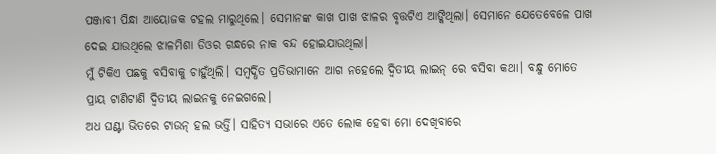ପଞ୍ଜାବୀ ପିନ୍ଧା ଆୟୋଜକ ଟହଲ ମାରୁଥିଲେ। ସେମାନଙ୍କ କାଖ ପାଖ ଝାଳର ବୃତ୍ତଟିଏ ଆଙ୍କିଥିଲା। ସେମାନେ ଯେତେବେଳେ ପାଖ ଦେଇ ଯାଉଥିଲେ ଝାଳମିଶା ଡିଓର ଗନ୍ଧରେ ନାକ ବନ୍ଦ ହୋଇଯାଉଥିଲା।
ମୁଁ ଟିକିଏ ପଛକୁ ବସିବାକୁ ଚାହୁଁଥିଲି। ସମ୍ବର୍ଦ୍ଧିତ ପ୍ରତିଭାମାନେ ଆଗ ନହେଲେ ଦ୍ବିତୀୟ ଲାଇନ୍ ରେ ବସିବା କଥା। ବନ୍ଧୁ ମୋତେ ପ୍ରାୟ ଟାଣିଟାଣି ଦ୍ବିତୀୟ ଲାଇନକୁ ନେଇଗଲେ।
ଅଧ ଘଣ୍ଟା ଭିତରେ ଟାଉନ୍ ହଲ ଭର୍ତ୍ତି। ସାହିତ୍ୟ ସଭାରେ ଏତେ ଲୋକ ହେବା ମୋ ଦେଖିବାରେ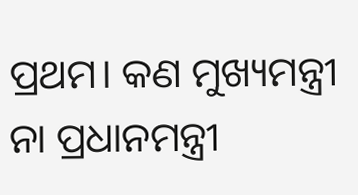ପ୍ରଥମ। କଣ ମୁଖ୍ୟମନ୍ତ୍ରୀ ନା ପ୍ରଧାନମନ୍ତ୍ରୀ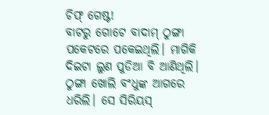ଚିଫ୍ ଗେଷ୍ଟ!
ବାଟରୁ ଗୋଟେ ବାଦାମ୍ ଠୁଙ୍ଗା ପକେଟରେ ପକେଇଥିଲି। ମାଗିକି ଦିଇଟା ଲୁଣ ପୁଡିଆ ବି ଆଣିଥିଲି। ଠୁଙ୍ଗା ଖୋଲି ବଂଧୁଙ୍କ ଆଗରେ ଧରିଲି। ସେ ସିରିୟସ୍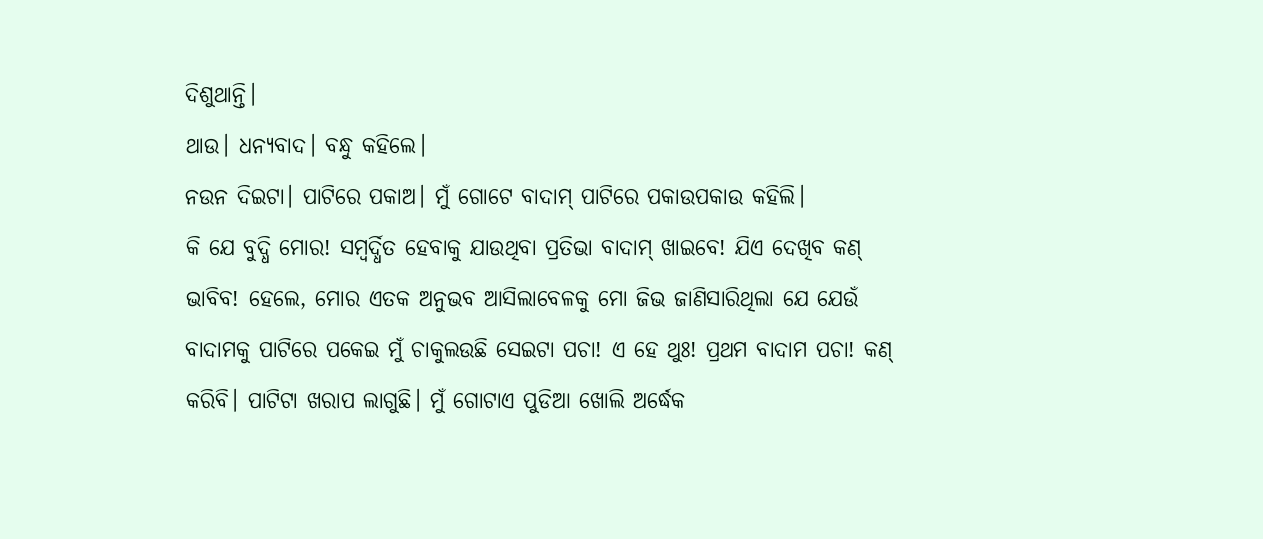ଦିଶୁଥାନ୍ତି।
ଥାଉ। ଧନ୍ୟବାଦ। ବନ୍ଧୁ କହିଲେ।
ନଉନ ଦିଇଟା। ପାଟିରେ ପକାଅ। ମୁଁ ଗୋଟେ ବାଦାମ୍ ପାଟିରେ ପକାଉପକାଉ କହିଲି।
କି ଯେ ବୁଦ୍ଧି ମୋର! ସମ୍ବର୍ଦ୍ଧିତ ହେବାକୁ ଯାଉଥିବା ପ୍ରତିଭା ବାଦାମ୍ ଖାଇବେ! ଯିଏ ଦେଖିବ କଣ୍ ଭାବିବ! ହେଲେ, ମୋର ଏତକ ଅନୁଭବ ଆସିଲାବେଳକୁ ମୋ ଜିଭ ଜାଣିସାରିଥିଲା ଯେ ଯେଉଁ ବାଦାମକୁ ପାଟିରେ ପକେଇ ମୁଁ ଚାକୁଲଉଛି ସେଇଟା ପଚା! ଏ ହେ ଥୁଃ! ପ୍ରଥମ ବାଦାମ ପଚା! କଣ୍ କରିବି। ପାଟିଟା ଖରାପ ଲାଗୁଛି। ମୁଁ ଗୋଟାଏ ପୁଡିଆ ଖୋଲି ଅର୍ଦ୍ଧେକ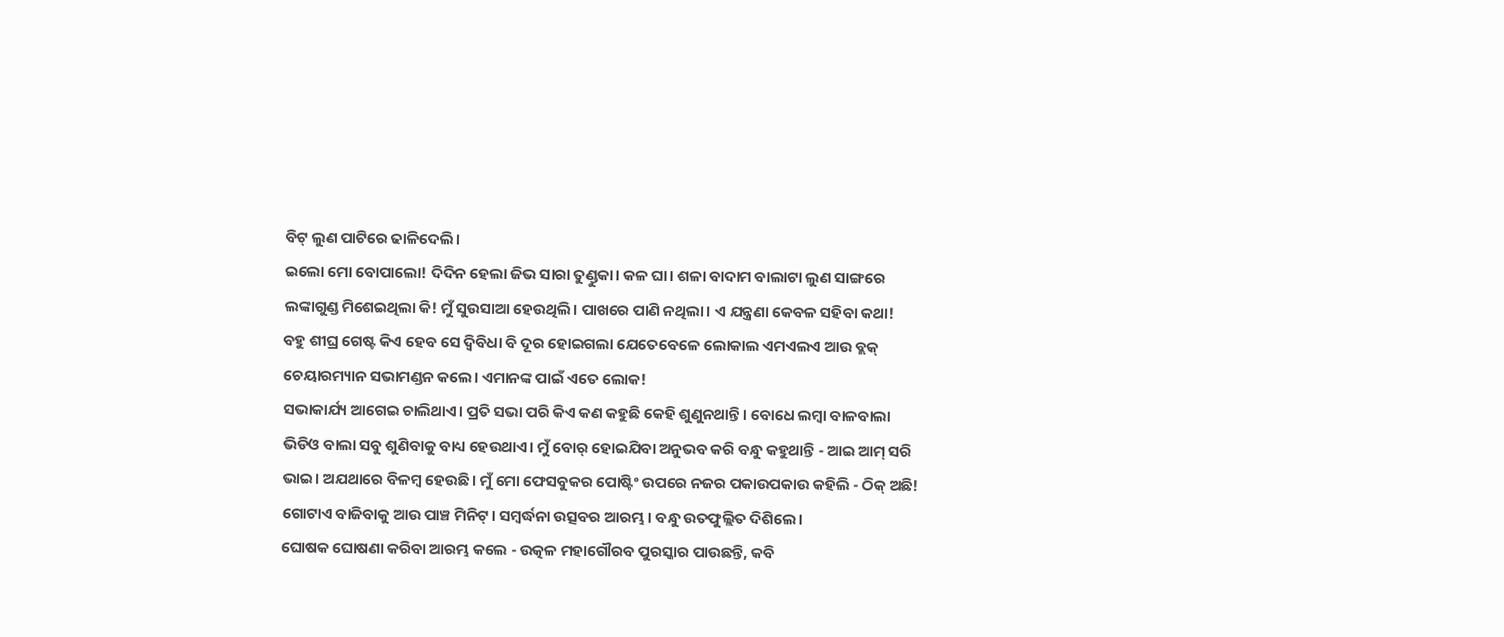ବିଟ୍ ଲୁଣ ପାଟିରେ ଢାଳିଦେଲି।
ଇଲୋ ମୋ ବୋପାଲୋ! ଦିଦିନ ହେଲା ଜିଭ ସାରା ତୁଣ୍ଡୁକା। କଳ ଘା। ଶଳା ବାଦାମ ବାଲାଟା ଲୁଣ ସାଙ୍ଗରେ ଲଙ୍କାଗୁଣ୍ଡ ମିଶେଇଥିଲା କି! ମୁଁ ସୁଉସାଆ ହେଉଥିଲି। ପାଖରେ ପାଣି ନଥିଲା। ଏ ଯନ୍ତ୍ରଣା କେବଳ ସହିବା କଥା!
ବହୁ ଶୀଘ୍ର ଗେଷ୍ଟ କିଏ ହେବ ସେ ଦ୍ବିବିଧା ବି ଦୂର ହୋଇଗଲା ଯେତେବେଳେ ଲୋକାଲ ଏମଏଲଏ ଆଉ ବ୍ଲକ୍ ଚେୟାରମ୍ୟାନ ସଭାମଣ୍ଡନ କଲେ। ଏମାନଙ୍କ ପାଇଁ ଏତେ ଲୋକ!
ସଭାକାର୍ଯ୍ୟ ଆଗେଇ ଚାଲିଥାଏ। ପ୍ରତି ସଭା ପରି କିଏ କଣ କହୁଛି କେହି ଶୁଣୁନଥାନ୍ତି। ବୋଧେ ଲମ୍ବା ବାଳବାଲା ଭିଡିଓ ବାଲା ସବୁ ଶୁଣିବାକୁ ବାଧ୍ୟ ହେଉଥାଏ। ମୁଁ ବୋର୍ ହୋଇଯିବା ଅନୁଭବ କରି ବନ୍ଧୁ କହୁଥାନ୍ତି - ଆଇ ଆମ୍ ସରି ଭାଇ। ଅଯଥାରେ ବିଳମ୍ବ ହେଉଛି। ମୁଁ ମୋ ଫେସବୁକର ପୋଷ୍ଟିଂ ଉପରେ ନଜର ପକାଉପକାଉ କହିଲି - ଠିକ୍ ଅଛି!
ଗୋଟାଏ ବାଜିବାକୁ ଆଉ ପାଞ୍ଚ ମିନିଟ୍। ସମ୍ବର୍ଦ୍ଧନା ଉତ୍ସବର ଆରମ୍ଭ। ବନ୍ଧୁ ଉତଫୁଲ୍ଲିତ ଦିଶିଲେ।
ଘୋଷକ ଘୋଷଣା କରିବା ଆରମ୍ଭ କଲେ - ଉତ୍କଳ ମହାଗୌରବ ପୁରସ୍କାର ପାଉଛନ୍ତି, କବି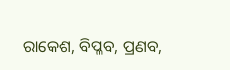ରାକେଶ, ବିପ୍ଳବ, ପ୍ରଣବ,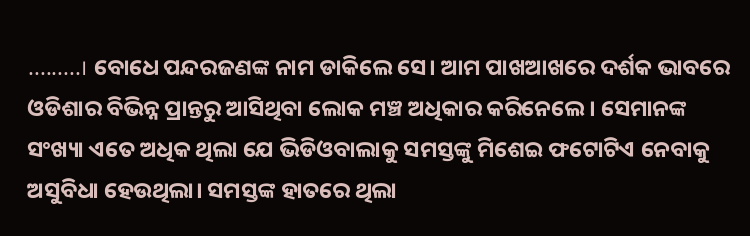.........। ବୋଧେ ପନ୍ଦରଜଣଙ୍କ ନାମ ଡାକିଲେ ସେ। ଆମ ପାଖଆଖରେ ଦର୍ଶକ ଭାବରେ ଓଡିଶାର ବିଭିନ୍ନ ପ୍ରାନ୍ତରୁ ଆସିଥିବା ଲୋକ ମଞ୍ଚ ଅଧିକାର କରିନେଲେ। ସେମାନଙ୍କ ସଂଖ୍ୟା ଏତେ ଅଧିକ ଥିଲା ଯେ ଭିଡିଓବାଲାକୁ ସମସ୍ତଙ୍କୁ ମିଶେଇ ଫଟୋଟିଏ ନେବାକୁ ଅସୁବିଧା ହେଉଥିଲା। ସମସ୍ତଙ୍କ ହାତରେ ଥିଲା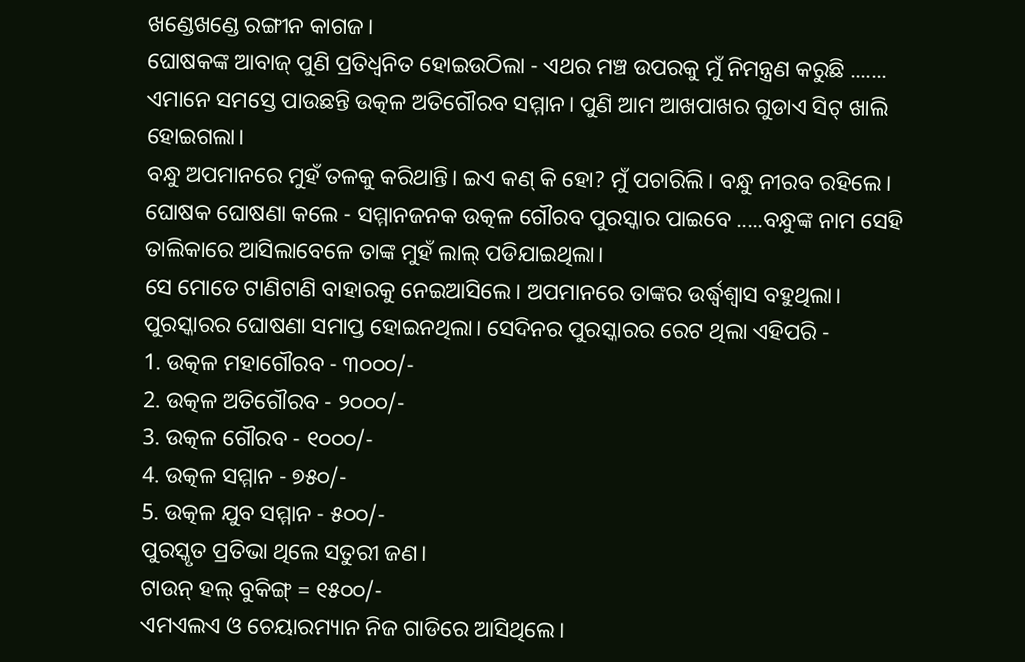ଖଣ୍ଡେଖଣ୍ଡେ ରଙ୍ଗୀନ କାଗଜ।
ଘୋଷକଙ୍କ ଆବାଜ୍ ପୁଣି ପ୍ରତିଧ୍ବନିତ ହୋଇଉଠିଲା - ଏଥର ମଞ୍ଚ ଉପରକୁ ମୁଁ ନିମନ୍ତ୍ରଣ କରୁଛି ....... ଏମାନେ ସମସ୍ତେ ପାଉଛନ୍ତି ଉତ୍କଳ ଅତିଗୌରବ ସମ୍ମାନ। ପୁଣି ଆମ ଆଖପାଖର ଗୁଡାଏ ସିଟ୍ ଖାଲି ହୋଇଗଲା।
ବନ୍ଧୁ ଅପମାନରେ ମୁହଁ ତଳକୁ କରିଥାନ୍ତି। ଇଏ କଣ୍ କି ହୋ? ମୁଁ ପଚାରିଲି। ବନ୍ଧୁ ନୀରବ ରହିଲେ।
ଘୋଷକ ଘୋଷଣା କଲେ - ସମ୍ମାନଜନକ ଉତ୍କଳ ଗୌରବ ପୁରସ୍କାର ପାଇବେ .....ବନ୍ଧୁଙ୍କ ନାମ ସେହି ତାଲିକାରେ ଆସିଲାବେଳେ ତାଙ୍କ ମୁହଁ ଲାଲ୍ ପଡିଯାଇଥିଲା।
ସେ ମୋତେ ଟାଣିଟାଣି ବାହାରକୁ ନେଇଆସିଲେ। ଅପମାନରେ ତାଙ୍କର ଉର୍ଦ୍ଧ୍ବଶ୍ବାସ ବହୁଥିଲା।
ପୁରସ୍କାରର ଘୋଷଣା ସମାପ୍ତ ହୋଇନଥିଲା। ସେଦିନର ପୁରସ୍କାରର ରେଟ ଥିଲା ଏହିପରି -
1. ଉତ୍କଳ ମହାଗୌରବ - ୩୦୦୦/-
2. ଉତ୍କଳ ଅତିଗୌରବ - ୨୦୦୦/-
3. ଉତ୍କଳ ଗୌରବ - ୧୦୦୦/-
4. ଉତ୍କଳ ସମ୍ମାନ - ୭୫୦/-
5. ଉତ୍କଳ ଯୁବ ସମ୍ମାନ - ୫୦୦/-
ପୁରସ୍କୃତ ପ୍ରତିଭା ଥିଲେ ସତୁରୀ ଜଣ।
ଟାଉନ୍ ହଲ୍ ବୁକିଙ୍ଗ୍ = ୧୫୦୦/-
ଏମଏଲଏ ଓ ଚେୟାରମ୍ୟାନ ନିଜ ଗାଡିରେ ଆସିଥିଲେ।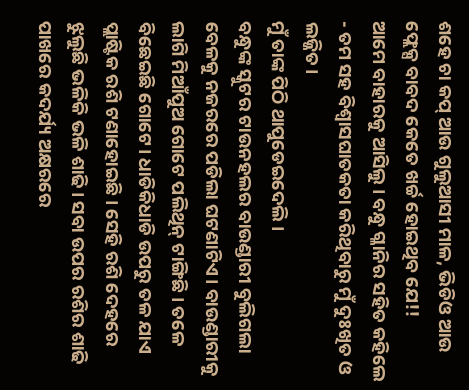ଶହେ ଚା କପ୍ ଆଉ ଗୁଲୁଆସୀ ମାଳ, ଭିଡିଓ ଆଉ ଫ୍ଲେକ୍ସ ବାବଦ କେତେ ଖର୍ଚ୍ଚ ହୋଇଥିବ ଯେ!!
ଆମେ ବାହାରକୁ ଆସିଲୁ। ବନ୍ଧୁ ଗ୍ଳାନିର ସହିତ କହିଲେ - ତମ ସହ ବିଶ୍ବାସଘାତକତା କରିଥିବାରୁ ମୁଁ ଦୁଃଖିତ ଓ ଲଜ୍ଜିତ।
ମୁଁ ତାଙ୍କ ପିଠି ଥାପୁଡେଇଦେଲି।
ବନ୍ଧୁଙ୍କ ସ୍କୁଟର ଟାଉନହଲର ବାଉଣ୍ଡାରୀ ବୁଲିଗଲା ବେଳକୁ ନଜରରେ ପଡିଲା ଘଟଣାଟିଏ। ବାଉଣ୍ଡାରୀକୁ ଲାଗି ମିଆଁପୁଅ ଗୋଟେ ପଲିଥିନ୍ ଟାଙ୍ଗିଛି। ତଳେ ବିଛେଇଛି ଗୋଟେ। ଧାଡିକିଧାଡି ଉପରୁ ତଳ ଯାଏ ପ୍ଲାଷ୍ଟିକ ରଶି ଟଣାହୋଇଛି। ସେହି ରଶି ଦେହରେ ଝୁଲୁଛି ଭଳିକି ଭଳି ଶାଢି। ସବା ଉପର ରଶିର ଶାଢି ପାଖରେ କଦର୍ଯ୍ୟ ଅକ୍ଷରରେ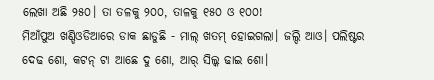ଲେଖା ଅଛି ୨୫୦। ତା ତଳକୁ ୨୦୦, ତାଳକୁ ୧୫୦ ଓ ୧୦୦!
ମିଆଁପୁଅ ଖଣ୍ଡିଓଡିଆରେ ଡାକ ଛାଡୁଛି - ମାଲ୍ ଖତମ୍ ହୋଇଗଲା। ଜଲ୍ଦି ଆଓ। ପଲିଷ୍ଟର ଦେଢ ଶୋ, କଟନ୍ ଟା ଆଛେ ଦୁ ଶୋ, ଆର୍ ସିଲ୍କ ଢାଇ ଶୋ।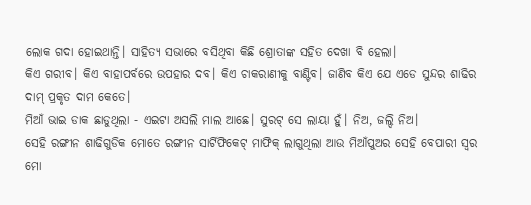ଲୋକ ଗଦା ହୋଇଥାନ୍ତି। ସାହିତ୍ୟ ସଭାରେ ବସିଥିବା କିଛି ଶ୍ରୋତାଙ୍କ ସହିତ ଦେଖା ବି ହେଲା।
କିଏ ଗରୀବ। କିଏ ବାହାପର୍ବରେ ଉପହାର ଦବ। କିଏ ଚାକରାଣୀକୁ ବାଣ୍ଟିବ। ଜାଣିବ କିଏ ଯେ ଏଡେ ସୁନ୍ଦର ଶାଢିର ଦାମ୍ ପ୍ରକୃତ ଦାମ କେତେ।
ମିଆଁ ଭାଇ ଡାକ ଛାଡୁଥିଲା - ଏଇଟା ଅସଲି ମାଲ ଆଛେ। ସୁରଟ୍ ସେ ଲାୟା ହୁଁ। ନିଅ, ଜଲ୍ଦି ନିଅ।
ସେହି ରଙ୍ଗୀନ ଶାଢିଗୁଡିକ ମୋତେ ରଙ୍ଗୀନ ସାର୍ଟିଫିକେଟ୍ ମାଫିକ୍ ଲାଗୁଥିଲା ଆଉ ମିଆଁପୁଅର ସେହି ବେପାରୀ ସ୍ବର ମୋ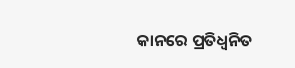କାନରେ ପ୍ରତିଧ୍ବନିତ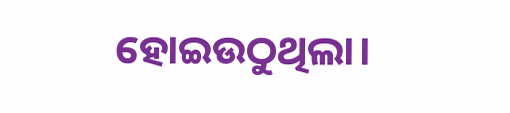ହୋଇଉଠୁଥିଲା।